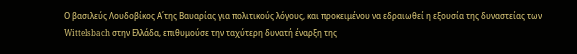Ο βασιλεύς Λουδοβίκος Α΄της Βαυαρίας για πολιτικούς λόγους, και προκειμένου να εδραιωθεί η εξουσία της δυναστείας των Wittelsbach στην Ελλάδα, επιθυμούσε την ταχύτερη δυνατή έναρξη της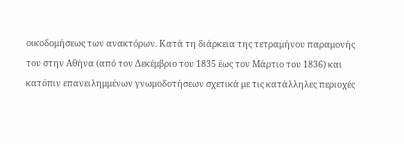οικοδομήσεως των ανακτόρων. Κατά τη διάρκεια της τετραμήνου παραμονής του στην Αθήνα (από τον Δεκέμβριο του 1835 έως τον Μάρτιο του 1836) και κατόπιν επανειλημμένων γνωμοδοτήσεων σχετικά με τις κατάλληλες περιοχές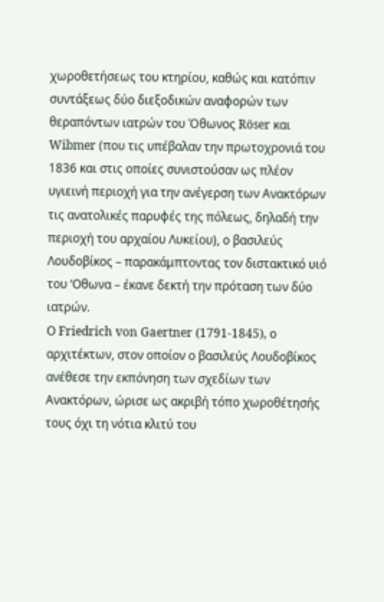χωροθετήσεως του κτηρίου, καθώς και κατόπιν συντάξεως δύο διεξοδικών αναφορών των θεραπόντων ιατρών του Όθωνος Röser και Wibmer (που τις υπέβαλαν την πρωτοχρονιά του 1836 και στις οποίες συνιστούσαν ως πλέον υγιεινή περιοχή για την ανέγερση των Ανακτόρων τις ανατολικές παρυφές της πόλεως, δηλαδή την περιοχή του αρχαίου Λυκείου), ο βασιλεύς Λουδοβίκος – παρακάμπτοντας τον διστακτικό υιό του ‘Οθωνα – έκανε δεκτή την πρόταση των δύο ιατρών.
Ο Friedrich von Gaertner (1791-1845), ο αρχιτέκτων, στον οποίον ο βασιλεύς Λουδοβίκος ανέθεσε την εκπόνηση των σχεδίων των Ανακτόρων, ώρισε ως ακριβή τόπο χωροθέτησής τους όχι τη νότια κλιτύ του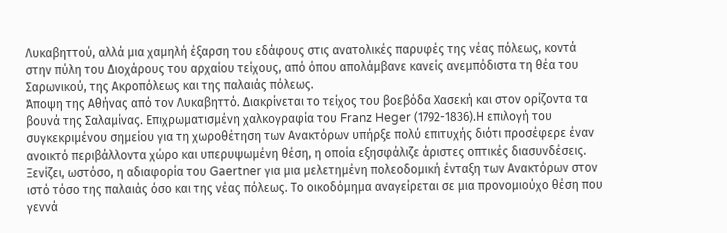Λυκαβηττού, αλλά μια χαμηλή έξαρση του εδάφους στις ανατολικές παρυφές της νέας πόλεως, κοντά στην πύλη του Διοχάρους του αρχαίου τείχους, από όπου απολάμβανε κανείς ανεμπόδιστα τη θέα του Σαρωνικού, της Ακροπόλεως και της παλαιάς πόλεως.
Άποψη της Αθήνας από τον Λυκαβηττό. Διακρίνεται το τείχος του βοεβόδα Χασεκή και στον ορίζοντα τα βουνά της Σαλαμίνας. Επιχρωματισμένη χαλκογραφία του Franz Heger (1792-1836).Η επιλογή του συγκεκριμένου σημείου για τη χωροθέτηση των Ανακτόρων υπήρξε πολύ επιτυχής διότι προσέφερε έναν ανοικτό περιβάλλοντα χώρο και υπερυψωμένη θέση, η οποία εξησφάλιζε άριστες οπτικές διασυνδέσεις. Ξενίζει, ωστόσο, η αδιαφορία του Gaertner για μια μελετημένη πολεοδομική ένταξη των Ανακτόρων στον ιστό τόσο της παλαιάς όσο και της νέας πόλεως. Το οικοδόμημα αναγείρεται σε μια προνομιούχο θέση που γεννά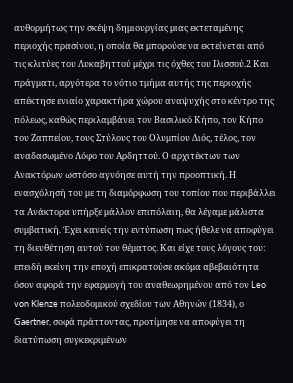αυθορμήτως την σκέψη δημιουργίας μιας εκτεταμένης περιοχής πρασίνου, η οποία θα μπορούσε να εκτείνεται από τις κλιτύες του Λυκαβηττού μέχρι τις όχθες του Ιλισσού.2 Και πράγματι, αργότερα το νότιο τμήμα αυτής της περιοχής απέκτησε ενιαίο χαρακτήρα χώρου αναψυχής στο κέντρο της πόλεως, καθώς περιλαμβάνει τον Βασιλικό Κήπο, τον Κήπο του Ζαππείου, τους Στύλους του Ολυμπίου Διός, τέλος, τον αναδασωμένο Λόφο του Αρδηττού. Ο αρχιτέκτων των Ανακτόρων ωστόσο αγνόησε αυτή την προοπτική. Η ενασχόλησή του με τη διαμόρφωση του τοπίου που περιβάλλει τα Ανάκτορα υπήρξε μάλλον επιπόλαιη, θα λέγαμε μάλιστα συμβατική. Έχει κανείς την εντύπωση πως ήθελε να αποφύγει τη διευθέτηση αυτού του θέματος. Και είχε τους λόγους του: επειδή εκείνη την εποχή επικρατούσε ακόμα αβεβαιότητα όσον αφορά την εφαρμογή του αναθεωρημένου από τον Leo von Klenze πολεοδομικού σχεδίου των Αθηνών (1834), ο Gaertner, σοφά πράττοντας, προτίμησε να αποφύγει τη διατύπωση συγκεκριμένων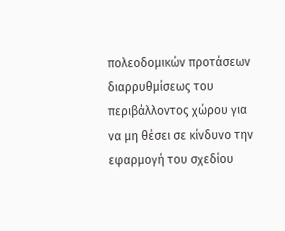πολεοδομικών προτάσεων διαρρυθμίσεως του περιβάλλοντος χώρου για να μη θέσει σε κίνδυνο την εφαρμογή του σχεδίου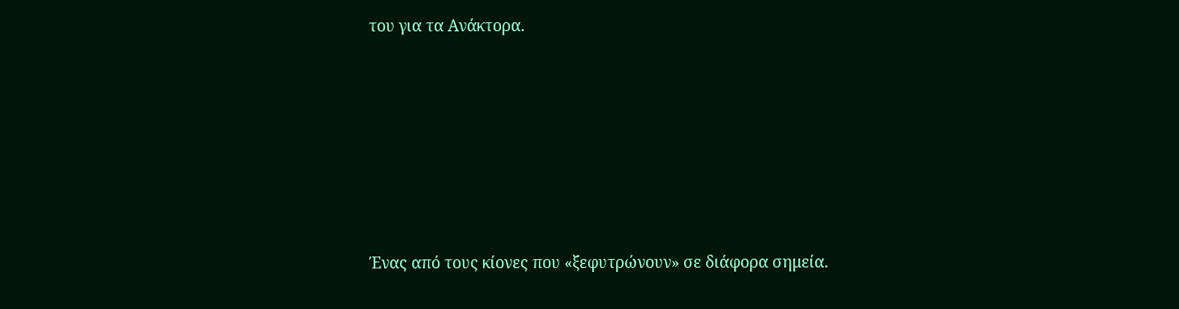του για τα Ανάκτορα.










Ένας από τους κίονες που «ξεφυτρώνουν» σε διάφορα σημεία.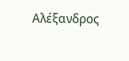Αλέξανδρος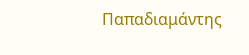Παπαδιαμάντης